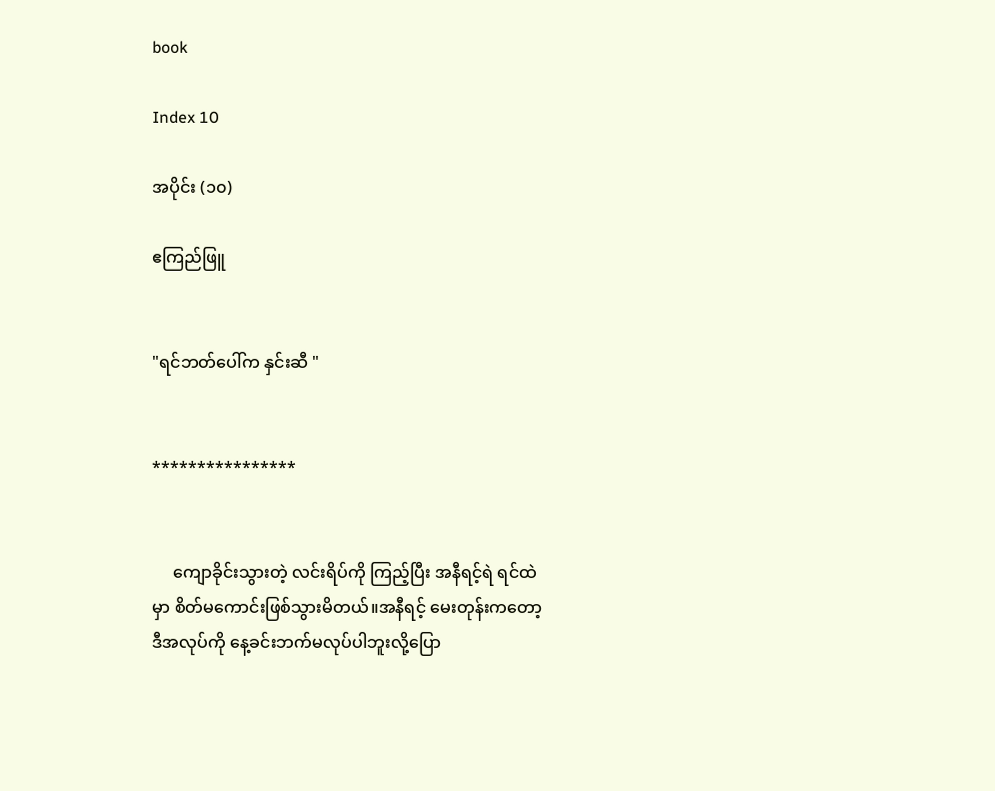book

Index 10

အပိုင်း (၁၀)

ဧကြည်ဖြူ


"ရင်ဘတ်ပေါ်က နှင်းဆီ "


****************


     ကျောခိုင်းသွားတဲ့ လင်းရိပ်ကို ကြည့်ပြီး အနီရင့်ရဲ ရင်ထဲမှာ စိတ်မကောင်းဖြစ်သွားမိတယ်။အနီရင့် မေးတုန်းကတော့ ဒီအလုပ်ကို နေ့ခင်းဘက်မလုပ်ပါဘူးလို့ပြော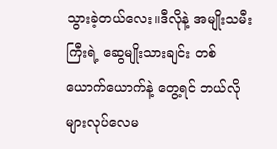သွားခဲ့တယ်လေး။ဒီလိုနဲ့ အမျိုးသမီးကြီးရဲ့ ဆွေမျိုးသားချင်း တစ်ယောက်ယောက်နဲ့ တွေ့ရင် ဘယ်လိုများလုပ်လေမ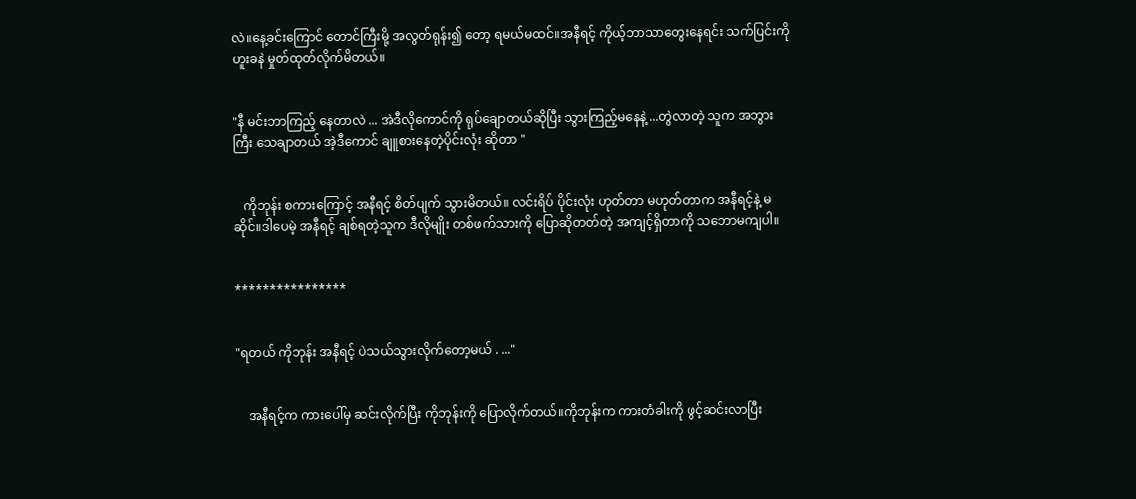လဲ။နေ့ခင်းကြောင် တောင်ကြီးမို့ အလွတ်ရုန်း၍ တော့ ရမယ်မထင်။အနီရင့် ကိုယ့်ဘာသာတွေးနေရင်း သက်ပြင်းကို ဟူးခနဲ မှုတ်ထုတ်လိုက်မိတယ်။


"နီ မင်းဘာကြည့် နေတာလဲ ... အဲဒီလိုကောင်ကို ရုပ်ချောတယ်ဆိုပြီး သွားကြည့်မနေနဲ့ ...တွဲလာတဲ့ သူက အဘွားကြီး သေချာတယ် အဲ့ဒီကောင် ချူစားနေတဲ့ပိုင်းလုံး ဆိုတာ "


   ကိုဘုန်း စကားကြောင့် အနီရင့် စိတ်ပျက် သွားမိတယ်။ လင်းရိပ် ပိုင်းလုံး ဟုတ်တာ မဟုတ်တာက အနီရင့်နဲ့ မဆိုင်။ဒါပေမဲ့ အနီရင့် ချစ်ရတဲ့သူက ဒီလိုမျိုး တစ်ဖက်သားကို ပြောဆိုတတ်တဲ့ အကျင့်ရှိတာကို သဘောမကျပါ။


****************


"ရတယ် ကိုဘုန်း အနီရင့် ပဲသယ်သွားလိုက်တော့မယ် . ..."


    အနီရင့်က ကားပေါ်မှ ဆင်းလိုက်ပြီး ကိုဘုန်းကို ပြောလိုက်တယ်။ကိုဘုန်းက ကားတံခါးကို ဖွင့်ဆင်းလာပြီး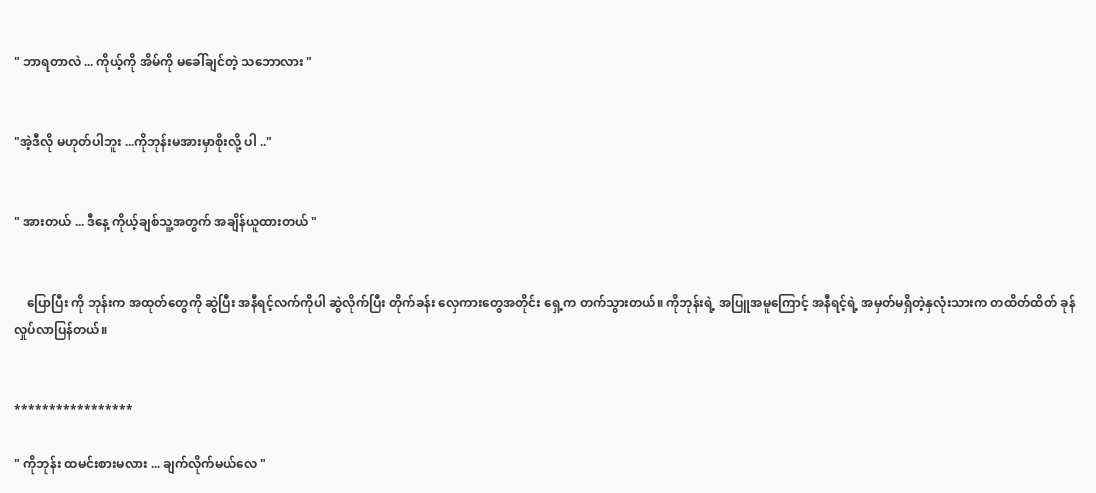" ဘာရတာလဲ ... ကိုယ့်ကို အိမ်ကို မခေါ်ချင်တဲ့ သဘောလား "


"အဲ့ဒီလို မဟုတ်ပါဘူး ...ကိုဘုန်းမအားမှာစိုးလို့ ပါ .."


" အားတယ် ... ဒီနေ့ ကိုယ့်ချစ်သူ့အတွက် အချိန်ယူထားတယ် "


    ပြောပြီး ကို ဘုန်းက အထုတ်တွေကို ဆွဲပြီး အနီရင့်လက်ကိုပါ ဆွဲလိုက်ပြီး တိုက်ခန်း လှေကားတွေအတိုင်း ရှေ့က တက်သွားတယ်။ ကိုဘုန်းရဲ့ အပြူအမူကြောင့် အနီရင့်ရဲ့ အမှတ်မရှိတဲ့နှလုံးသားက တထိတ်ထိတ် ခုန်လှုပ်လာပြန်တယ်။


*****************

" ကိုဘုန်း ထမင်းစားမလား ... ချက်လိုက်မယ်လေ "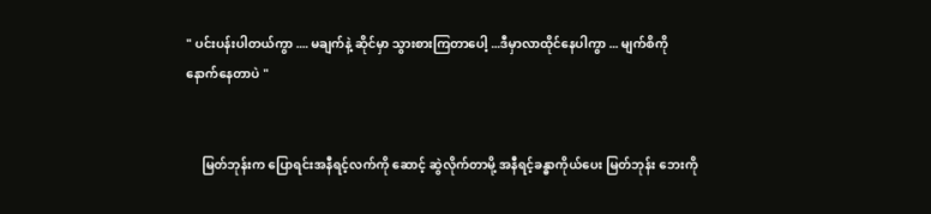" ပင်းပန်းပါတယ်ကွာ .... မချက်နဲ့ ဆိုင်မှာ သွားစားကြတာပေါ့ ...ဒီမှာလာထိုင်နေပါကွာ ... မျက်စိကို နောက်နေတာပဲ "


     မြတ်ဘုန်းက ပြောရင်းအနီရင့်လက်ကို ဆောင့် ဆွဲလိုက်တာမို့ အနီရင့်ခန္ဓာကိုယ်ပေး မြတ်ဘုန်း ဘေးကို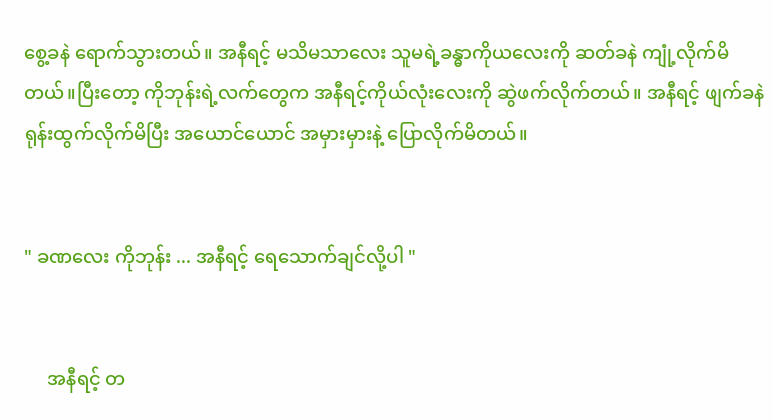စွေ့ခနဲ ရောက်သွားတယ်။ အနီရင့် မသိမသာလေး သူမရဲ့ခန္ဓာကိုယလေးကို ဆတ်ခနဲ ကျုံ့လိုက်မိတယ်။ပြီးတော့ ကိုဘုန်းရဲ့လက်တွေက အနီရင့်ကိုယ်လုံးလေးကို ဆွဲဖက်လိုက်တယ်။ အနီရင့် ဖျက်ခနဲ ရုန်းထွက်လိုက်မိပြီး အယောင်ယောင် အမှားမှားနဲ့ ပြောလိုက်မိတယ်။


" ခဏလေး ကိုဘုန်း ... အနီရင့် ရေသောက်ချင်လို့ပါ "


     အနီရင့် တ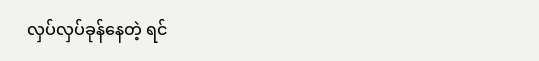လှပ်လှပ်ခုန်နေတဲ့ ရင်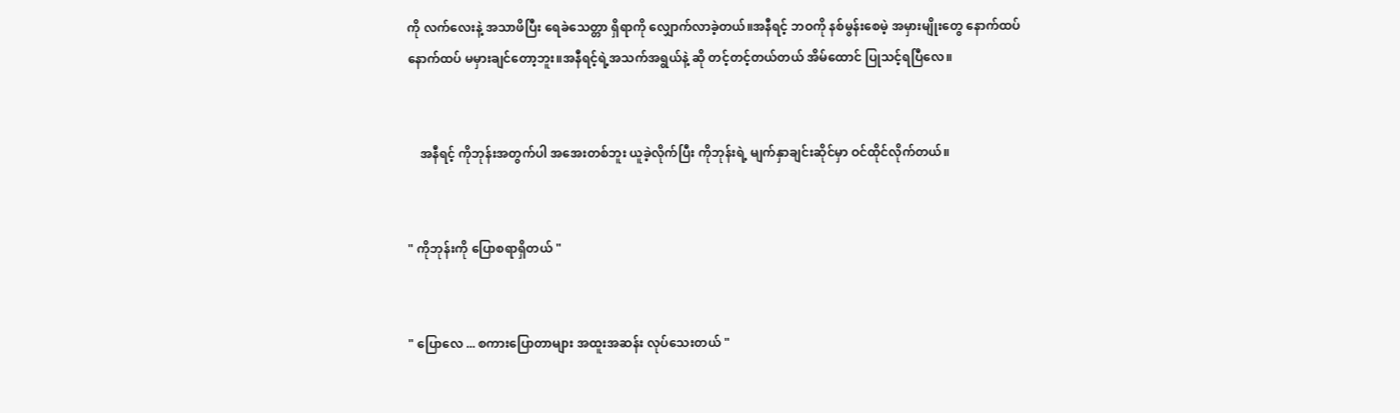ကို လက်လေးနဲ့ အသာဖိပြီး ရေခဲသေတ္တာ ရှိရာကို လျှောက်လာခဲ့တယ်။အနီရင့် ဘဝကို နစ်မွန်းစေမဲ့ အမှားမျိုးတွေ နောက်ထပ် နောက်ထပ် မမှားချင်တော့ဘူး။အနီရင့်ရဲ့အသက်အရွယ်နဲ့ ဆို တင့်တင့်တယ်တယ် အိမ်ထောင် ပြုသင့်ရပြီလေ။


    အနီရင့် ကိုဘုန်းအတွက်ပါ အအေးတစ်ဘူး ယူခဲ့လိုက်ပြီး ကိုဘုန်းရဲ့ မျက်နှာချင်းဆိုင်မှာ ဝင်ထိုင်လိုက်တယ်။


" ကိုဘုန်းကို ပြောစရာရှိတယ် "


" ပြောလေ ... စကားပြောတာများ အထူးအဆန်း လုပ်သေးတယ် "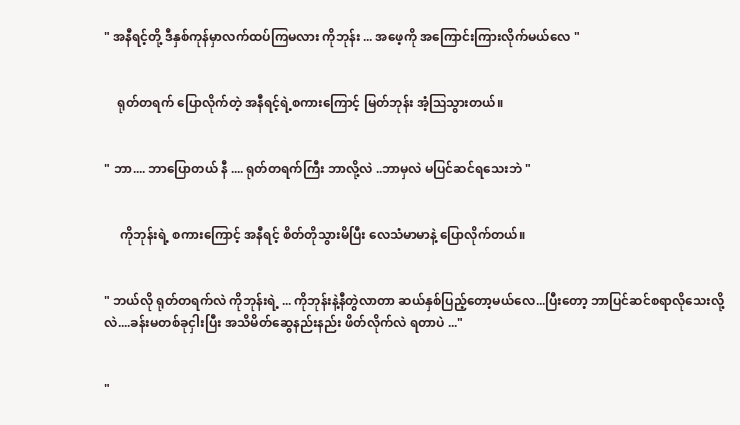" အနီရင့်တို့ ဒီနှစ်ကုန်မှာလက်ထပ်ကြမလား ကိုဘုန်း ... အဖေ့ကို အကြောင်းကြားလိုက်မယ်လေ "


    ရုတ်တရက် ပြောလိုက်တဲ့ အနီရင့်ရဲ့စကားကြောင့် မြတ်ဘုန်း အံ့ဩသွားတယ်။


" ဘာ.... ဘာပြောတယ် နီ .... ရုတ်တရက်ကြီး ဘာလို့လဲ ..ဘာမှလဲ မပြင်ဆင်ရသေးဘဲ "


     ကိုဘုန်းရဲ့ စကားကြောင့် အနီရင့် စိတ်တိုသွားမိပြီး လေသံမာမာနဲ့ ပြောလိုက်တယ်။


" ဘယ်လို ရုတ်တရက်လဲ ကိုဘုန်းရဲ့ ... ကိုဘုန်းနဲ့နီတွဲလာတာ ဆယ်နှစ်ပြည့်တော့မယ်လေ...ပြီးတော့ ဘာပြင်ဆင်စရာလိုသေးလို့လဲ....ခန်းမတစ်ခုငှါးပြီး အသိမိတ်ဆွေနည်းနည်း ဖိတ်လိုက်လဲ ရတာပဲ ..."


"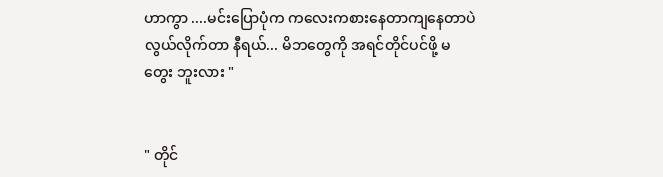ဟာကွာ ....မင်းပြောပုံက ကလေးကစားနေတာကျနေတာပဲ လွယ်လိုက်တာ နီရယ်... မိဘတွေကို အရင်တိုင်ပင်ဖို့ မတွေး ဘူးလား "


" တိုင်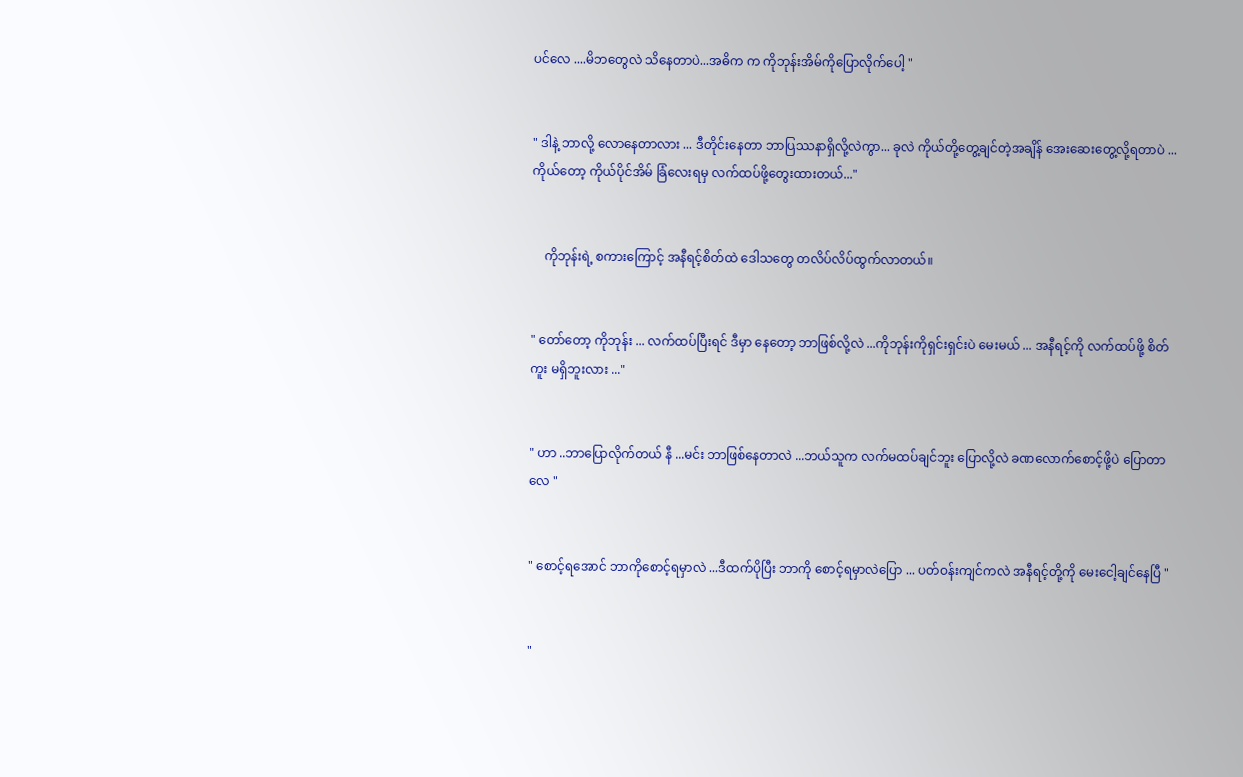ပင်လေ ....မိဘတွေလဲ သိနေတာပဲ...အဓိက က ကိုဘုန်းအိမ်ကိုပြောလိုက်ပေါ့ "


" ဒါနဲ့ ဘာလို့ လောနေတာလား ... ဒီတိုင်းနေတာ ဘာပြဿနာရှိလို့လဲကွာ... ခုလဲ ကိုယ်တို့တွေ့ချင်တဲ့အချိန် အေးဆေးတွေ့လို့ရတာပဲ ...ကိုယ်တော့ ကိုယ်ပိုင်အိမ် ခြံလေးရမှ လက်ထပ်ဖို့တွေးထားတယ်..."


    ကိုဘုန်းရဲ့ စကားကြောင့် အနီရင့်စိတ်ထဲ ဒေါသတွေ တလိပ်လိပ်ထွက်လာတယ်။


" တော်တော့ ကိုဘုန်း ... လက်ထပ်ပြီးရင် ဒီမှာ နေတော့ ဘာဖြစ်လို့လဲ ...ကိုဘုန်းကိုရှင်းရှင်းပဲ မေးမယ် ... အနီရင့်ကို လက်ထပ်ဖို့ စိတ်ကူး မရှိဘူးလား ..."


" ဟာ ..ဘာပြောလိုက်တယ် နီ ...မင်း ဘာဖြစ်နေတာလဲ ...ဘယ်သူက လက်မထပ်ချင်ဘူး ပြောလို့လဲ ခဏလောက်စောင့်ဖို့ပဲ ပြောတာလေ "


" စောင့်ရအောင် ဘာကိုစောင့်ရမှာလဲ ...ဒီထက်ပိုပြီး ဘာကို စောင့်ရမှာလဲပြော ... ပတ်ဝန်းကျင်ကလဲ အနီရင့်တို့ကို မေးငေါ့ချင်နေပြီ "


"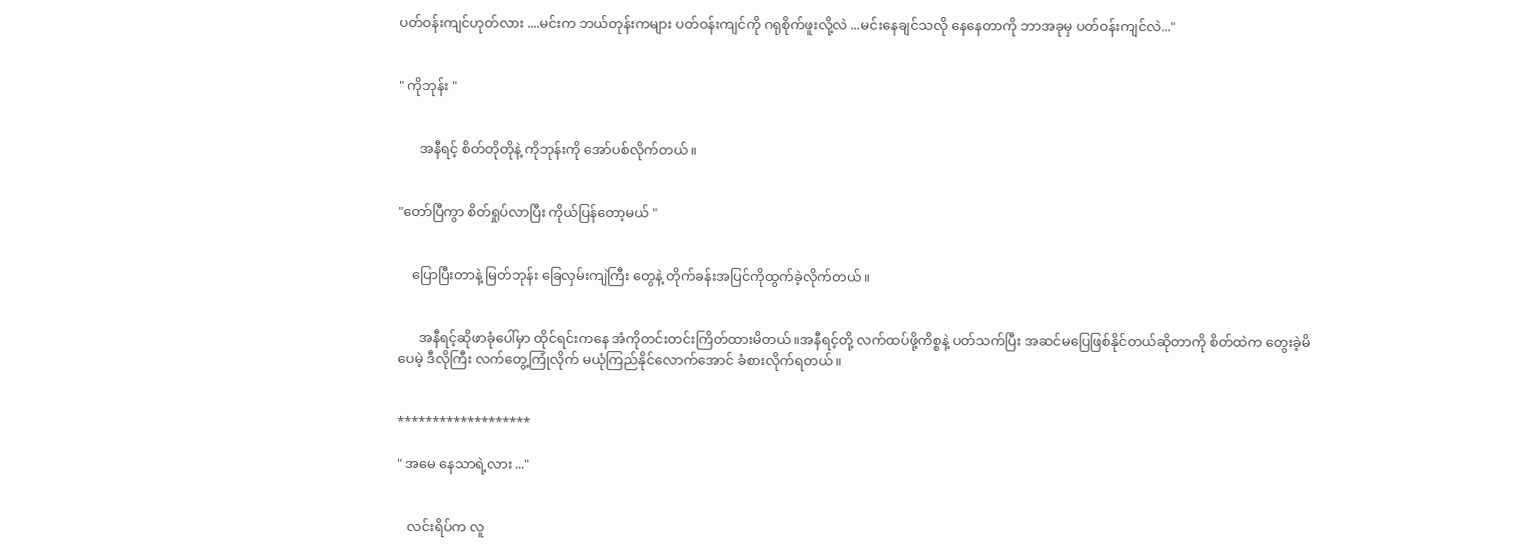ပတ်ဝန်းကျင်ဟုတ်လား ....မင်းက ဘယ်တုန်းကများ ပတ်ဝန်းကျင်ကို ဂရုစိုက်ဖူးလို့လဲ ...မင်းနေချင်သလို နေနေတာကို ဘာအခုမှ ပတ်ဝန်းကျင်လဲ..."


" ကိုဘုန်း "


      အနီရင့် စိတ်တိုတိုနဲ့ ကိုဘုန်းကို အော်ပစ်လိုက်တယ်။


"တော်ပြီကွာ စိတ်ရှုပ်လာပြီး ကိုယ်ပြန်တော့မယ် "


    ပြောပြီးတာနဲ့ မြတ်ဘုန်း ခြေလှမ်းကျဲကြီး တွေနဲ့ တိုက်ခန်းအပြင်ကိုထွက်ခဲ့လိုက်တယ်။


      အနီရင့်ဆိုဖာခုံပေါ်မှာ ထိုင်ရင်းကနေ အံကိုတင်းတင်းကြိတ်ထားမိတယ်။အနီရင့်တို့ လက်ထပ်ဖို့ကိစ္စနဲ့ ပတ်သက်ပြီး အဆင်မပြေဖြစ်နိုင်တယ်ဆိုတာကို စိတ်ထဲက တွေးခဲ့မိပေမဲ့ ဒီလိုကြီး လက်တွေ့ကြုံလိုက် မယုံကြည်နိုင်လောက်အောင် ခံစားလိုက်ရတယ်။


*******************

" အမေ နေသာရဲ့လား ..."


   လင်းရိပ်က လူ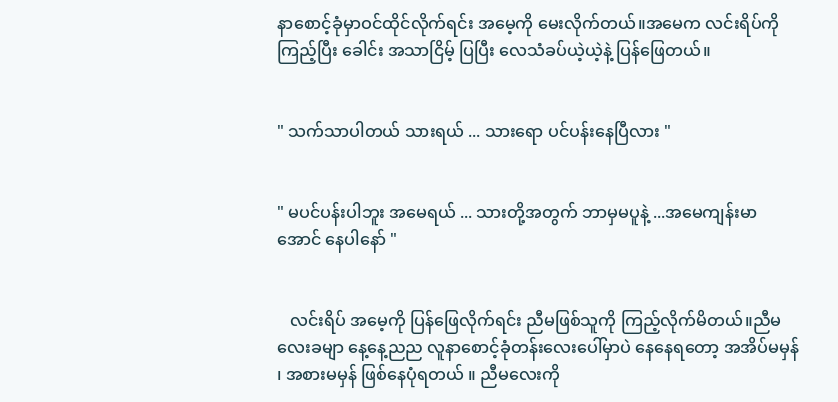နာစောင့်ခုံမှာဝင်ထိုင်လိုက်ရင်း အမေ့ကို မေးလိုက်တယ်။အမေက လင်းရိပ်ကိုကြည့်ပြီး ခေါင်း အသာငြိမ့် ပြပြီး လေသံခပ်ယဲ့ယဲ့နဲ့ ပြန်ဖြေတယ်။


" သက်သာပါတယ် သားရယ် ... သားရော ပင်ပန်းနေပြီလား "


" မပင်ပန်းပါဘူး အမေရယ် ... သားတို့အတွက် ဘာမှမပူနဲ့ ...အမေကျန်းမာအောင် နေပါနော် "


   လင်းရိပ် အမေ့ကို ပြန်ဖြေလိုက်ရင်း ညီမဖြစ်သူကို ကြည့်လိုက်မိတယ်။ညီမလေးခမျာ နေ့နေ့ညည လူနာစောင့်ခုံတန်းလေးပေါ်မှာပဲ နေနေရတော့ အအိပ်မမှန် ၊ အစားမမှန် ဖြစ်နေပုံရတယ် ။ ညီမလေးကို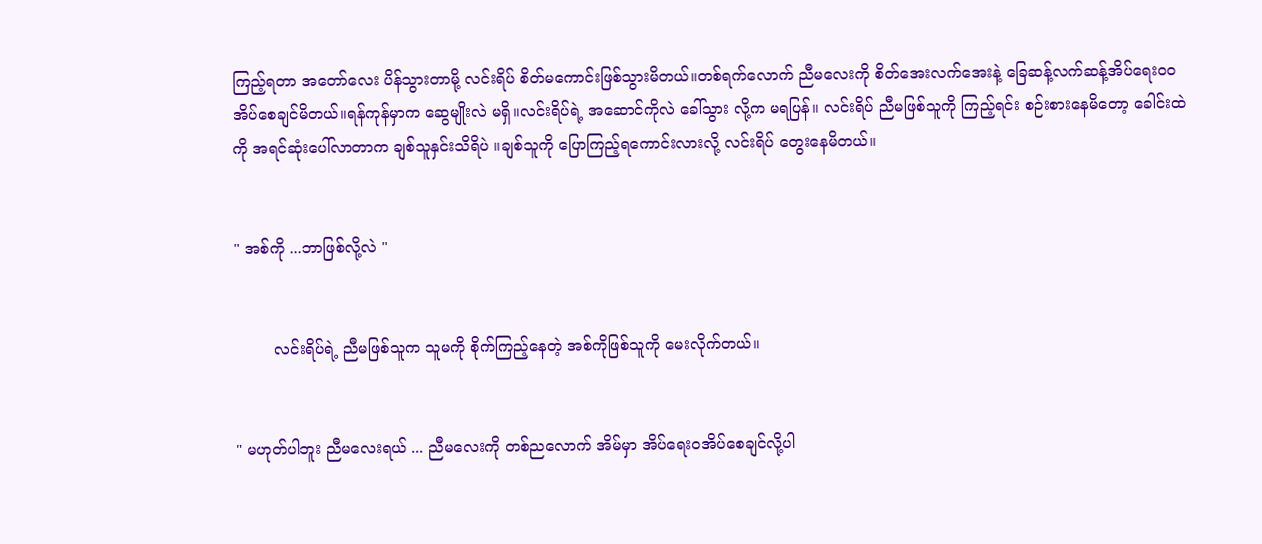ကြည့်ရတာ အတော်လေး ပိန်သွားတာမို့ လင်းရိပ် စိတ်မကောင်းဖြစ်သွားမိတယ်။တစ်ရက်လောက် ညီမလေးကို စိတ်အေးလက်အေးနဲ့ ခြေဆန့်လက်ဆန့်အိပ်ရေးဝဝအိပ်စေချင်မိတယ်။ရန်ကုန်မှာက ဆွေမျိုးလဲ မရှိ။လင်းရိပ်ရဲ့ အဆောင်ကိုလဲ ခေါ်သွား လို့က မရပြန်။ လင်းရိပ် ညီမဖြစ်သူကို ကြည့်ရင်း စဉ်းစားနေမိတော့ ခေါင်းထဲကို အရင်ဆုံးပေါ်လာတာက ချစ်သူနှင်းသိရိပဲ ။ချစ်သူကို ပြောကြည့်ရကောင်းလားလို့ လင်းရိပ် တွေးနေမိတယ်။


" အစ်ကို ...ဘာဖြစ်လို့လဲ "


        လင်းရိပ်ရဲ့ ညီမဖြစ်သူက သူမကို စိုက်ကြည့်နေတဲ့ အစ်ကိုဖြစ်သူကို မေးလိုက်တယ်။


" မဟုတ်ပါဘူး ညီမလေးရယ် ... ညီမလေးကို တစ်ညလောက် အိမ်မှာ အိပ်ရေးဝအိပ်စေချင်လို့ပါ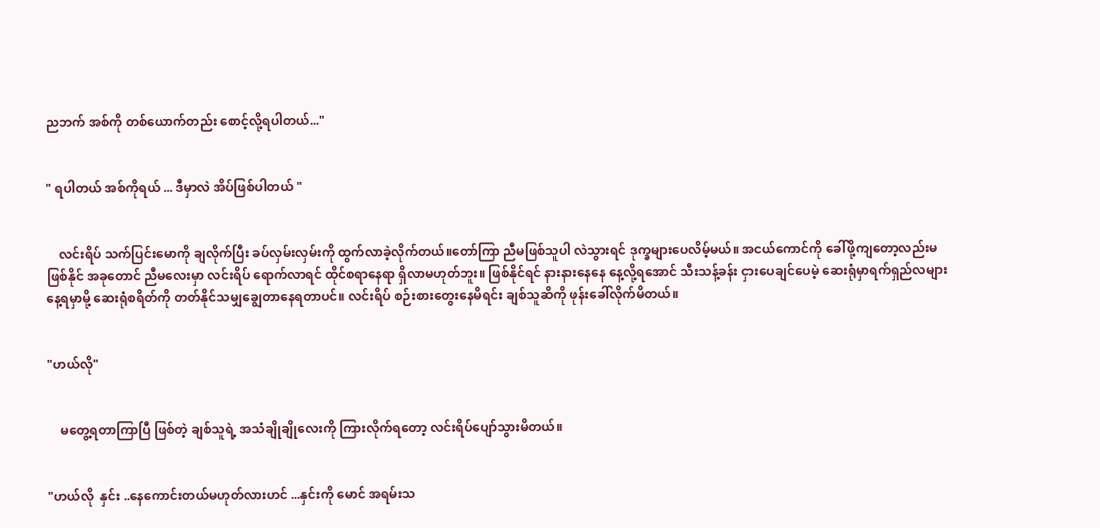ညဘက် အစ်ကို တစ်ယောက်တည်း စောင့်လို့ရပါတယ်..."


" ရပါတယ် အစ်ကိုရယ် ... ဒီမှာလဲ အိပ်ဖြစ်ပါတယ် "


    လင်းရိပ် သက်ပြင်းမောကို ချလိုက်ပြီး ခပ်လှမ်းလှမ်းကို ထွက်လာခဲ့လိုက်တယ်။တော်ကြာ ညီမဖြစ်သူပါ လဲသွားရင် ဒုက္ခများပေလိမ့်မယ်။ အငယ်ကောင်ကို ခေါ်ဖို့ကျတော့လည်းမဖြစ်နိုင် အခုတောင် ညီမလေးမှာ လင်းရိပ် ရောက်လာရင် ထိုင်စရာနေရာ ရှိလာမဟုတ်ဘူး။ ဖြစ်နိုင်ရင် နားနားနေနေ နေ့လို့ရအောင် သီးသန့်ခန်း ငှားပေချင်ပေမဲ့ ဆေးရုံမှာရက်ရှည်လများ နေ့ရမှာမို့ ဆေးရုံစရိတ်ကို တတ်နိုင်သမျှချွေတာနေရတာပင်။ လင်းရိပ် စဉ်းစားတွေးနေမိရင်း ချစ်သူဆိကို ဖုန်းခေါ်လိုက်မိတယ်။


"ဟယ်လို"


    မတွေ့ရတာကြာပြီ ဖြစ်တဲ့ ချစ်သူရဲ့ အသံချိုချိုလေးကို ကြားလိုက်ရတော့ လင်းရိပ်ပျော်သွားမိတယ်။


"ဟယ်လို  နှင်း ..နေကောင်းတယ်မဟုတ်လားဟင် ...နှင်းကို မောင် အရမ်းသ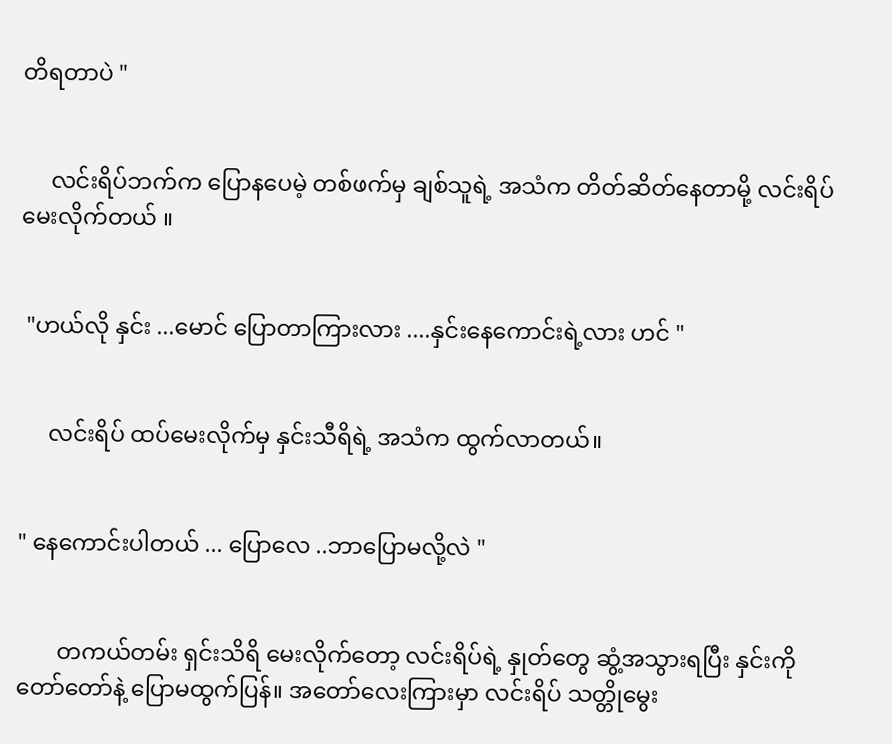တိရတာပဲ "


     လင်းရိပ်ဘက်က ပြောနပေမဲ့ တစ်ဖက်မှ ချစ်သူရဲ့ အသံက တိတ်ဆိတ်နေတာမို့ လင်းရိပ်မေးလိုက်တယ် ။


 "ဟယ်လို နှင်း ...မောင် ပြောတာကြားလား ....နှင်းနေကောင်းရဲ့လား ဟင် "


     လင်းရိပ် ထပ်မေးလိုက်မှ နှင်းသီရိရဲ့ အသံက ထွက်လာတယ်။


" နေကောင်းပါတယ် ... ပြောလေ ..ဘာပြောမလို့လဲ "


       တကယ်တမ်း ရှင်းသိရိ မေးလိုက်တော့ လင်းရိပ်ရဲ့ နှုတ်တွေ ဆွံ့အသွားရပြီး နှင်းကို တော်တော်နဲ့ ပြောမထွက်ပြန်။ အတော်လေးကြားမှာ လင်းရိပ် သတ္တိုမွေး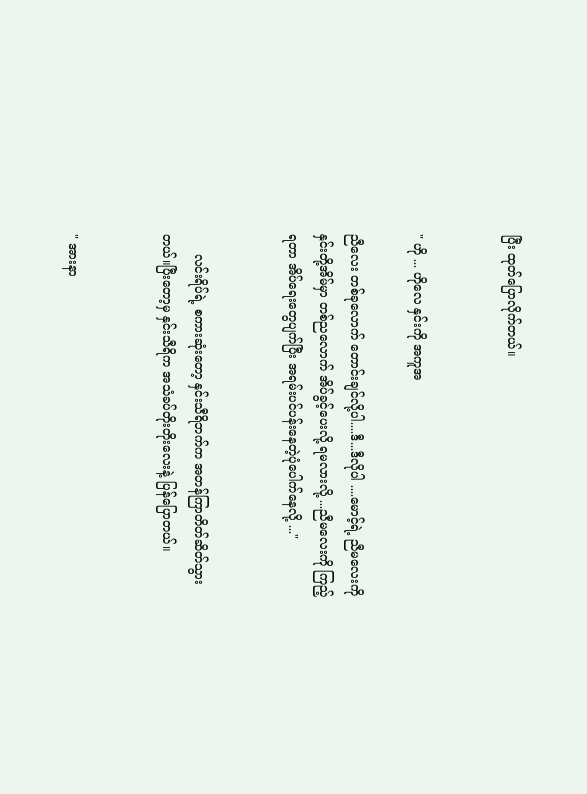ပြီး ထုတ်ပြောလိုက်တယ်။


" ဟို ... ဟိုလေ နှင်းကို အကူအ

ညီလေး တစ်ခုလောက် တောင်းချင်လို့ပါ....ဒီ...ဒီလိုပါ ....မောင့်ရဲ့ ညီမလေးကို နှင်းတို့အိမ်မှာ တစ်ညလောက် အိပ်ခွင့်ပေးလို့ ရမလားလို့ ...ညီမလေးကို ကြည့်ရတာ အိပ်ရေးတွေပျက်ပြီး အရမ်းပင်ပန်းနေတဲ့ပုံပေါက်နေလို့ ..."


     လင်းရိပ်ရဲ့ စကားဆုံးတော့ နှင်းသီရိဘက်က အတန်ကြာတိတ်ဆိတ်သွားတယ်။ပြီးတော့မှ နှင်းသီရိက အသံခပ်တိုးတိုးလေးနဲ့ ပြန်ပြောတယ်။


" အားနာ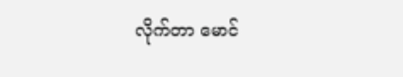လိုက်တာ မောင်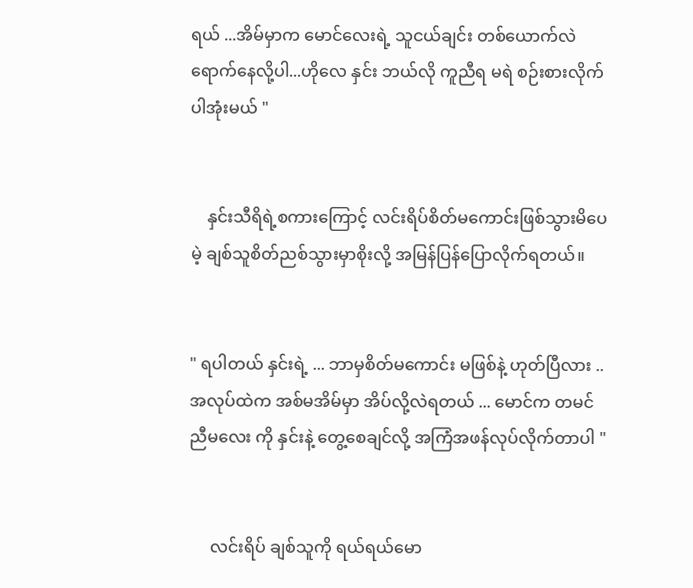ရယ် ...အိမ်မှာက မောင်လေးရဲ့ သူငယ်ချင်း တစ်ယောက်လဲ ရောက်နေလို့ပါ...ဟိုလေ နှင်း ဘယ်လို ကူညီရ မရဲ စဉ်းစားလိုက်ပါအုံးမယ် "


    နှင်းသီရိရဲ့စကားကြောင့် လင်းရိပ်စိတ်မကောင်းဖြစ်သွားမိပေမဲ့ ချစ်သူစိတ်ညစ်သွားမှာစိုးလို့ အမြန်ပြန်ပြောလိုက်ရတယ်။


" ရပါတယ် နှင်းရဲ့ ... ဘာမှစိတ်မကောင်း မဖြစ်နဲ့ ဟုတ်ပြီလား ..အလုပ်ထဲက အစ်မအိမ်မှာ အိပ်လို့လဲရတယ် ... မောင်က တမင် ညီမလေး ကို နှင်းနဲ့ တွေ့စေချင်လို့ အကြံအဖန်လုပ်လိုက်တာပါ "


     လင်းရိပ် ချစ်သူကို ရယ်ရယ်မော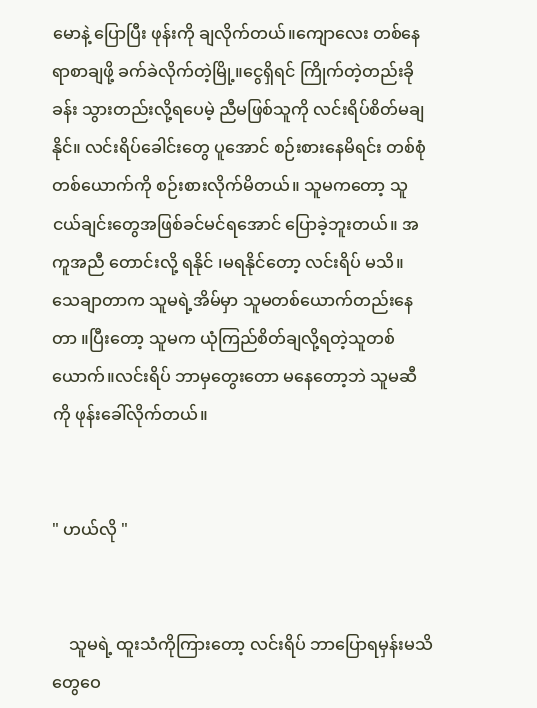မောနဲ့ ပြောပြီး ဖုန်းကို ချလိုက်တယ်။ကျောလေး တစ်နေရာစာချဖို့ ခက်ခဲလိုက်တဲ့မြို့။ငွေရှိရင် ကြိုက်တဲ့တည်းခိုခန်း သွားတည်းလို့ရပေမဲ့ ညီမဖြစ်သူကို လင်းရိပ်စိတ်မချနိုင်။ လင်းရိပ်ခေါင်းတွေ ပူအောင် စဉ်းစားနေမိရင်း တစ်စုံတစ်ယောက်ကို စဉ်းစားလိုက်မိတယ်။ သူမကတော့ သူငယ်ချင်းတွေအဖြစ်ခင်မင်ရအောင် ပြောခဲ့ဘူးတယ်။ အကူအညီ တောင်းလို့ ရနိုင် ၊မရနိုင်တော့ လင်းရိပ် မသိ။ သေချာတာက သူမရဲ့အိမ်မှာ သူမတစ်ယောက်တည်းနေတာ ။ပြီးတော့ သူမက ယုံကြည်စိတ်ချလို့ရတဲ့သူတစ်ယောက်။လင်းရိပ် ဘာမှတွေးတော မနေတော့ဘဲ သူမဆီကို ဖုန်းခေါ်လိုက်တယ်။


" ဟယ်လို "


    သူမရဲ့ ထူးသံကိုကြားတော့ လင်းရိပ် ဘာပြောရမှန်းမသိ တွေဝေ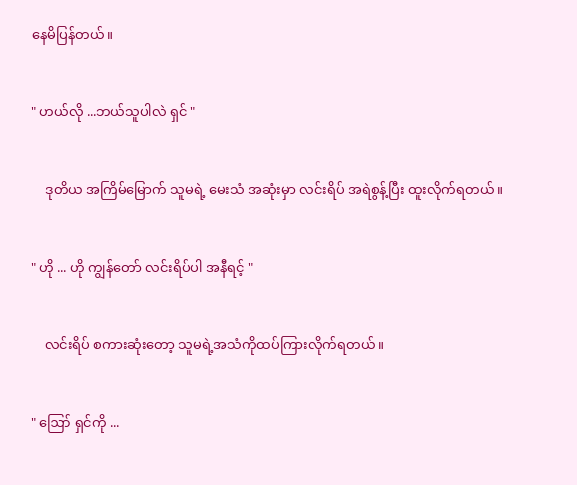နေမိပြန်တယ်။


" ဟယ်လို ...ဘယ်သူပါလဲ ရှင် "


    ဒုတိယ အကြိမ်မြောက် သူမရဲ့ မေးသံ အဆုံးမှာ လင်းရိပ် အရဲစွန့်ပြီး ထူးလိုက်ရတယ်။


" ဟို ... ဟို ကျွန်တော် လင်းရိပ်ပါ အနီရင့် "


    လင်းရိပ် စကားဆုံးတော့ သူမရဲ့အသံကိုထပ်ကြားလိုက်ရတယ်။


" ဪ ရှင်ကို ...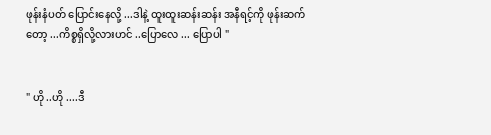ဖုန်းနံပတ် ပြောင်းနေလို့ ...ဒါနဲ့ ထူးထူးဆန်းဆန်း အနီရင့်ကို ဖုန်းဆက်တော့ ...ကိစ္စရှိလို့လားဟင် ..ပြောလေ ... ပြောပါ "


" ဟို ..ဟို ....ဒီ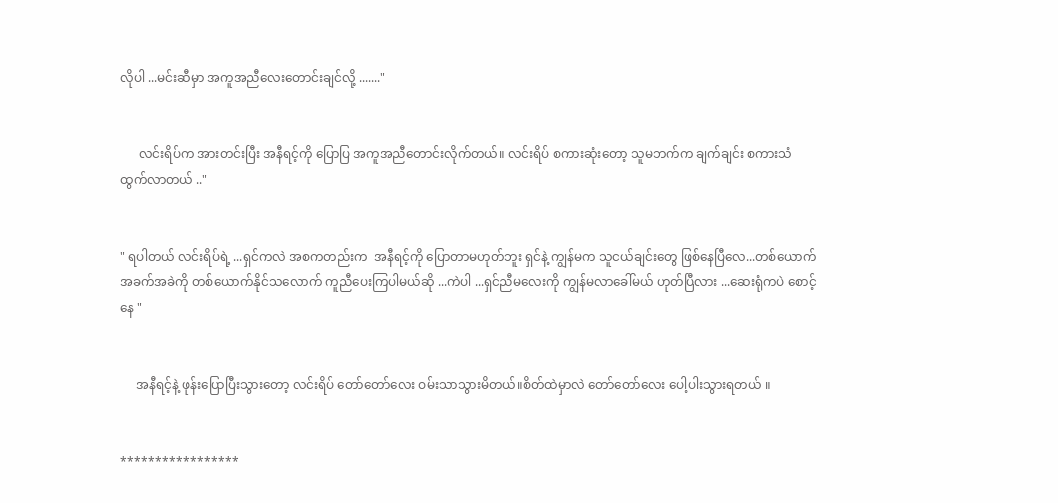လိုပါ ...မင်းဆီမှာ အကူအညီလေးတောင်းချင်လို့ ......."


      လင်းရိပ်က အားတင်းပြီး အနီရင့်ကို ပြောပြ အကူအညီတောင်းလိုက်တယ်။ လင်းရိပ် စကားဆုံးတော့ သူမဘက်က ချက်ချင်း စကားသံထွက်လာတယ် .."


" ရပါတယ် လင်းရိပ်ရဲ့ ...ရှင်ကလဲ အစကတည်းက  အနီရင့်ကို ပြောတာမဟုတ်ဘူး ရှင်နဲ့ ကျွန်မက သူငယ်ချင်းတွေ ဖြစ်နေပြီလေ...တစ်ယောက်အခက်အခဲကို တစ်ယောက်နိုင်သလောက် ကူညီပေးကြပါမယ်ဆို ...ကဲပါ ...ရှင်ညီမလေးကို ကျွန်မလာခေါ်မယ် ဟုတ်ပြီလား ...ဆေးရုံကပဲ စောင့်နေ "


     အနီရင့်နဲ့ ဖုန်းပြောပြီးသွားတော့ လင်းရိပ် တော်တော်လေး ဝမ်းသာသွားမိတယ်။စိတ်ထဲမှာလဲ တော်တော်လေး ပေါ့ပါးသွားရတယ် ။


*****************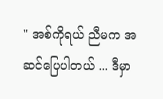" အစ်ကိုရယ် ညီမက အဆင်ပြေပါတယ် ... ဒီမှာ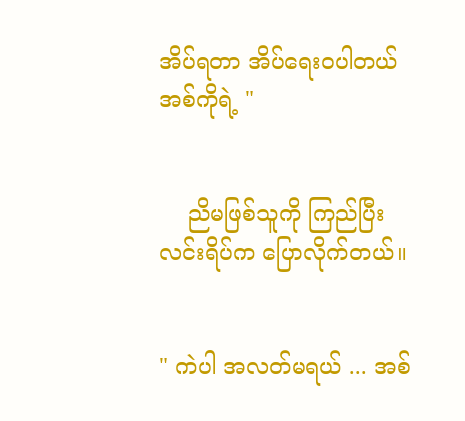အိပ်ရတာ အိပ်ရေးဝပါတယ် အစ်ကိုရဲ့ "


    ညိမဖြစ်သူကို ကြည်ပြီး လင်းရိပ်က ပြောလိုက်တယ်။


" ကဲပါ အလတ်မရယ် ... အစ်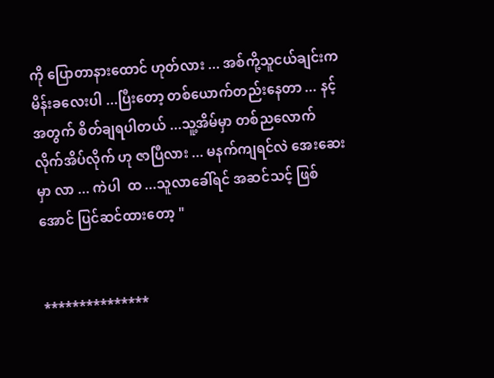ကို ပြောတာနားထောင် ဟုတ်လား ... အစ်ကို့သူငယ်ချင်းက မိန်းခလေးပါ ...ပြီးတော့ တစ်ယောက်တည်းနေတာ ... နင့်အတွက် စိတ်ချရပါတယ် ...သူ့အိမ်မှာ တစ်ညလောက် လိုက်အိပ်လိုက် ဟု ဇာပြီလား ... မနက်ကျရင်လဲ အေးဆေးမှာ လာ ... ကဲပါ  ထ ...သူလာခေါ်ရင် အဆင်သင့် ဖြစ်အောင် ပြင်ဆင်ထားတော့ "


***************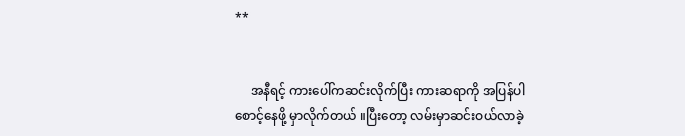**


     အနီရင့် ကားပေါ်ကဆင်းလိုက်ပြီး ကားဆရာကို အပြန်ပါ စောင့်နေဖို့ မှာလိုက်တယ် ။ပြီးတော့ လမ်းမှာဆင်းဝယ်လာခဲ့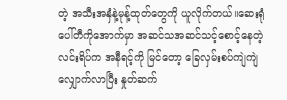တဲ့ အသီးအနှံနဲ့မုန့်ထုတ်တွေကို ယူလိုက်တယ်။ဆေးရုံပေါ်တီကိုအောက်မှာ အဆင်သအဆင်သင့်စောင့်နေတဲ့ လင်းရိပ်က အနီရင့်ကို မြင်တော့ ခြေလှမ်းစပ်ကျဲကျဲ လျှောက်လာပြီး နှုတ်ဆက်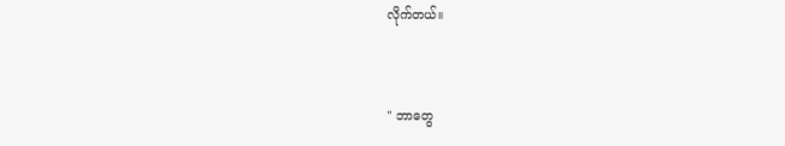လိုက်တယ်။


" ဘာတွေ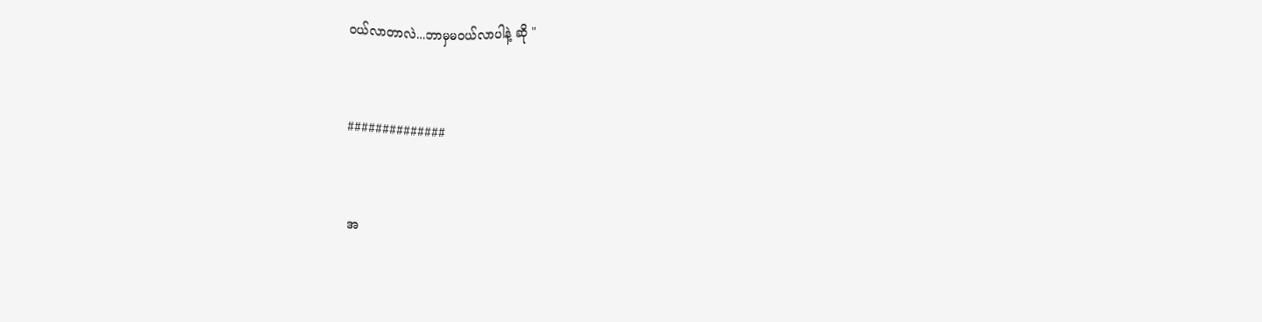ဝယ်လာတာလဲ...ဘာမှမဝယ်လာပါနဲ့ ဆို "


##############


အ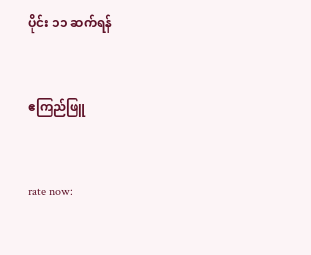ပိုင်း ၁၁ ဆက်ရန်


ဧကြည်ဖြူ


rate now: